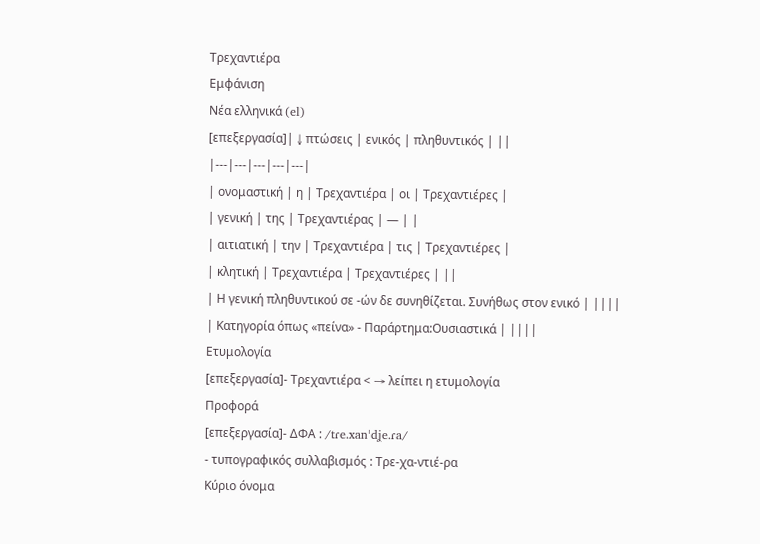Τρεχαντιέρα
Εμφάνιση
Νέα ελληνικά (el)
[επεξεργασία]| ↓ πτώσεις | ενικός | πληθυντικός | ||
|---|---|---|---|---|
| ονομαστική | η | Τρεχαντιέρα | οι | Τρεχαντιέρες |
| γενική | της | Τρεχαντιέρας | — | |
| αιτιατική | την | Τρεχαντιέρα | τις | Τρεχαντιέρες |
| κλητική | Τρεχαντιέρα | Τρεχαντιέρες | ||
| Η γενική πληθυντικού σε -ών δε συνηθίζεται. Συνήθως στον ενικό | ||||
| Κατηγορία όπως «πείνα» - Παράρτημα:Ουσιαστικά | ||||
Ετυμολογία
[επεξεργασία]- Τρεχαντιέρα < → λείπει η ετυμολογία
Προφορά
[επεξεργασία]- ΔΦΑ : /tɾe.xanˈdʝe.ɾa/
- τυπογραφικός συλλαβισμός : Τρε‐χα‐ντιέ‐ρα
Κύριο όνομα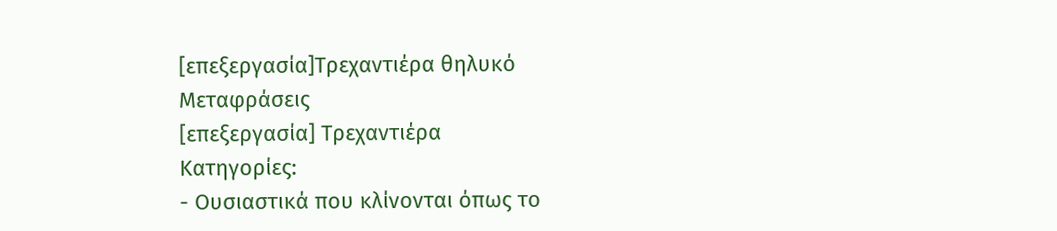[επεξεργασία]Τρεχαντιέρα θηλυκό
Μεταφράσεις
[επεξεργασία] Τρεχαντιέρα
Κατηγορίες:
- Ουσιαστικά που κλίνονται όπως το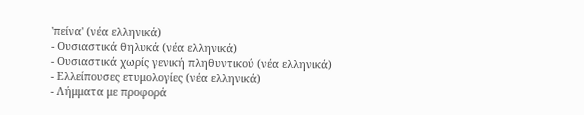'πείνα' (νέα ελληνικά)
- Ουσιαστικά θηλυκά (νέα ελληνικά)
- Ουσιαστικά χωρίς γενική πληθυντικού (νέα ελληνικά)
- Ελλείπουσες ετυμολογίες (νέα ελληνικά)
- Λήμματα με προφορά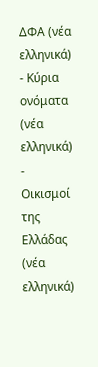ΔΦΑ (νέα ελληνικά)
- Κύρια ονόματα (νέα ελληνικά)
- Οικισμοί της Ελλάδας (νέα ελληνικά)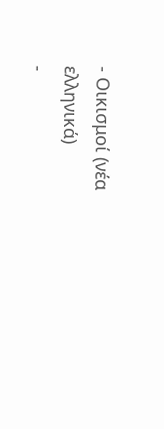- Οικισμοί (νέα ελληνικά)
-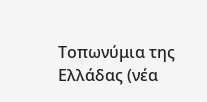Τοπωνύμια της Ελλάδας (νέα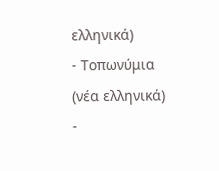ελληνικά)
- Τοπωνύμια (νέα ελληνικά)
-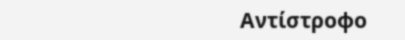Αντίστροφο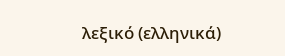λεξικό (ελληνικά)